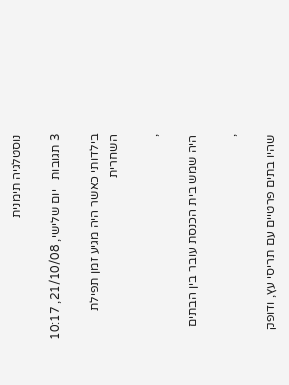נוסטלגיה תימנית

3 תגובות   יום שלישי, 21/10/08, 10:17

בילדותי כאשר היה מגיע זמן תפילת השחרית

,

היה שמש בית הכנסת עובר בין הבתים

,

שהיו בתים פרטיים עם תריסי עץ, ודופק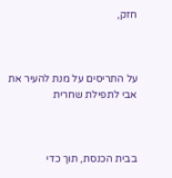חזק,



על התריסים על מנת להעיר את אבי לתפילת שחרית



בבית הכנסת, תוך כדי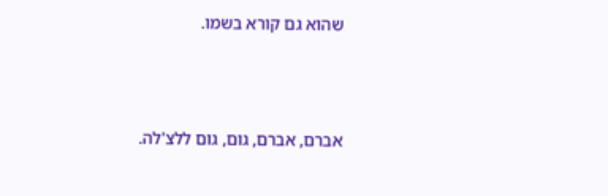שהוא גם קורא בשמו.



אברם, אברם, גום, גום ללצ'לה.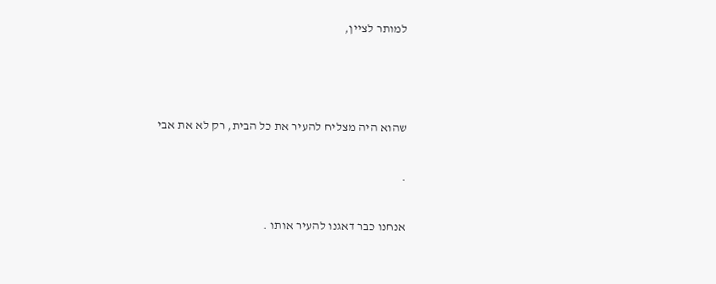למותר לציין,



שהוא היה מצליח להעיר את כל הבית, רק לא את אבי

.

אנחנו כבר דאגנו להעיר אותו .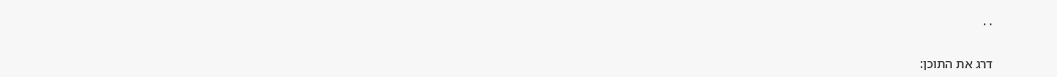. .


דרג את התוכן: